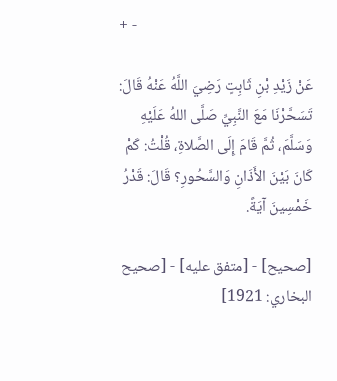+ -

عَنْ زَيْدِ بْنِ ثَابِتٍ رَضِيَ اللَّهُ عَنْهُ قَالَ:
تَسَحَّرْنَا مَعَ النَّبِيِّ صَلَّى اللهُ عَلَيْهِ وَسَلَّمَ، ثُمَّ قَامَ إِلَى الصَّلاةِ، قُلْتُ: كَمْ كَانَ بَيْنَ الأَذَانِ وَالسَّحُورِ؟ قَالَ: قَدْرُ خَمْسِينَ آيَةً.

[صحيح] - [متفق عليه] - [صحيح البخاري: 1921]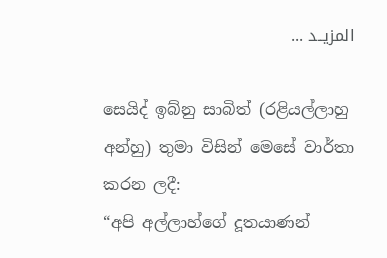المزيــد ...

සෙයිද් ඉබ්නු සාබිත් (රළියල්ලාහු අන්හු) තුමා විසින් මෙසේ වාර්තා කරන ලදී:
“අපි අල්ලාහ්ගේ දූතයාණන්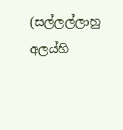(සල්ලල්ලාහු අලය්හි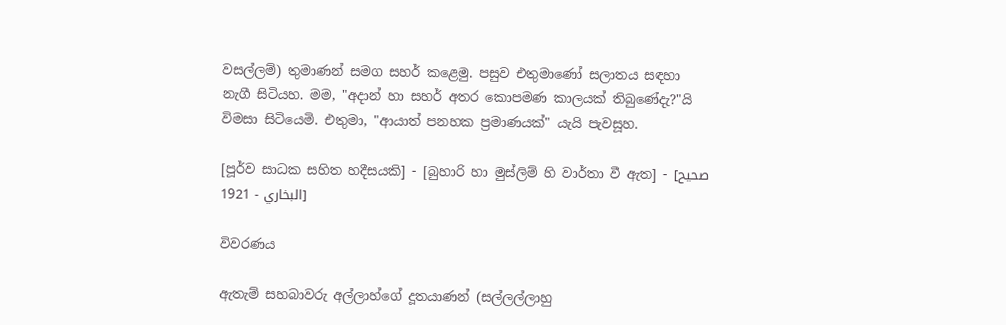වසල්ලම්) තුමාණන් සමග සහර් කළෙමු. පසුව එතුමාණෝ සලාතය සඳහා නැගී සිටියහ. මම, "අදාන් හා සහර් අතර කොපමණ කාලයක් තිබුණේදැ?"යි විමසා සිටියෙමි. එතුමා, "ආයාත් පනහක ප්‍රමාණයක්" යැයි පැවසූහ.

[පූර්ව සාධක සහිත හදීසයකි] - [බුහාරි හා මුස්ලිම් හි වාර්තා වී ඇත] - [صحيح البخاري - 1921]

විවරණය

ඇතැම් සහබාවරු අල්ලාහ්ගේ දූතයාණන් (සල්ලල්ලාහු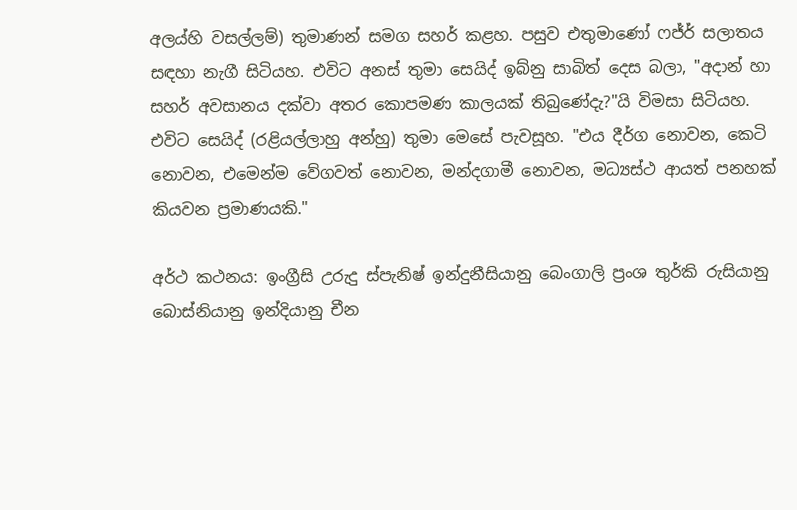අලය්හි වසල්ලම්) තුමාණන් සමග සහර් කළහ. පසුව එතුමාණෝ ෆජ්ර් සලාතය සඳහා නැගී සිටියහ. එවිට අනස් තුමා සෙයිද් ඉබ්නු සාබිත් දෙස බලා, "අදාන් හා සහර් අවසානය දක්වා අතර කොපමණ කාලයක් තිබුණේදැ?"යි විමසා සිටියහ. එවිට සෙයිද් (රළියල්ලාහු අන්හු) තුමා මෙසේ පැවසූහ. "එය දීර්ග නොවන, කෙටි නොවන, එමෙන්ම වේගවත් නොවන, මන්දගාමී නොවන, මධ්‍යස්ථ ආයත් පනහක් කියවන ප්‍රමාණයකි."

අර්ථ කථනය: ඉංග්‍රීසි උරුදු ස්පැනිෂ් ඉන්දුනීසියානු බෙංගාලි ප්‍රංශ තුර්කි රුසියානු බොස්නියානු ඉන්දියානු චීන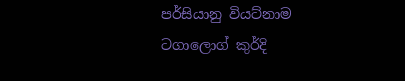පර්සියානු වියට්නාම ටගාලොග් කුර්දි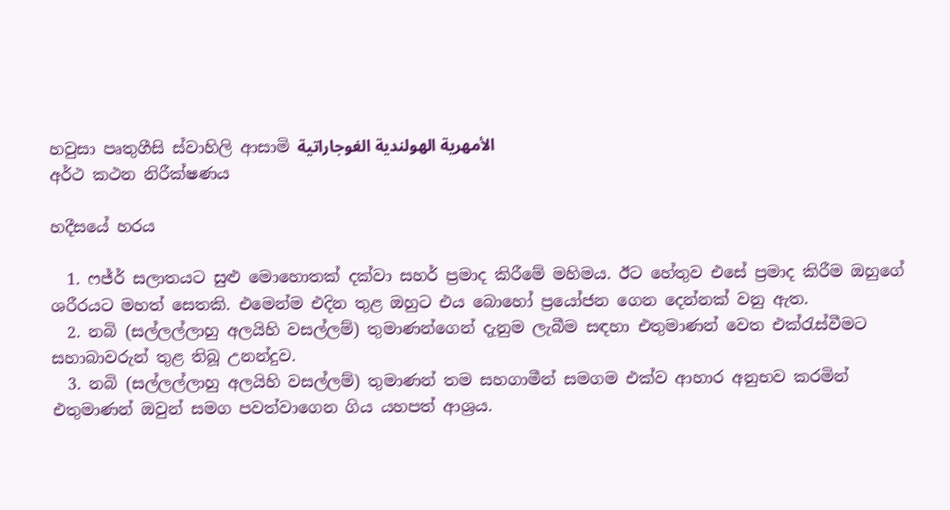හවුසා පෘතුගීසි ස්වාහිලි ආසාමි الأمهرية الهولندية الغوجاراتية
අර්ථ කථන නිරීක්ෂණය

හදීසයේ හරය

  1. ෆජ්ර් සලාතයට සුළු මොහොතක් දක්වා සහර් ප්‍රමාද කිරීමේ මහිමය. ඊට හේතුව එසේ ප්‍රමාද කිරීම ඔහුගේ ශරීරයට මහත් සෙතකි. එමෙන්ම එදින තුළ ඔහුට එය බොහෝ ප්‍රයෝජන ගෙන දෙන්නක් වනු ඇත.
  2. නබි (සල්ලල්ලාහු අලයිහි වසල්ලම්) තුමාණන්ගෙන් දැනුම ලැබීම සඳහා එතුමාණන් වෙත එක්රැස්වීමට සහාබාවරුන් තුළ තිබූ උනන්දුව.
  3. නබි (සල්ලල්ලාහු අලයිහි වසල්ලම්) තුමාණන් තම සහගාමීන් සමගම එක්ව ආහාර අනුභව කරමින් එතුමාණන් ඔවුන් සමග පවත්වාගෙන ගිය යහපත් ආශ්‍රය.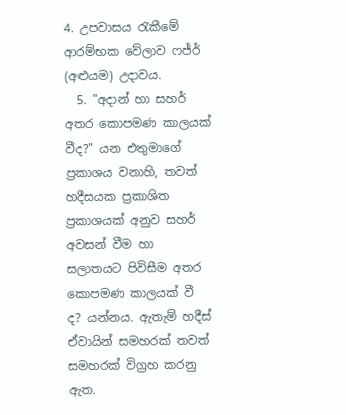4. උපවාසය රැකීමේ ආරම්භක වේලාව ෆජ්ර් (අළුයම) උදාවය.
  5. "අදාන් හා සහර් අතර කොපමණ කාලයක් වීද?" යන එතුමාගේ ප්‍රකාශය වනාහි, තවත් හදීසයක ප්‍රකාශිත ප්‍රකාශයක් අනුව සහර් අවසන් වීම හා සලාතයට පිවිසීම අතර කොපමණ කාලයක් වී ද? යන්නය. ඇතැම් හදීස් ඒවායින් සමහරක් තවත් සමහරක් විග්‍රහ කරනු ඇත.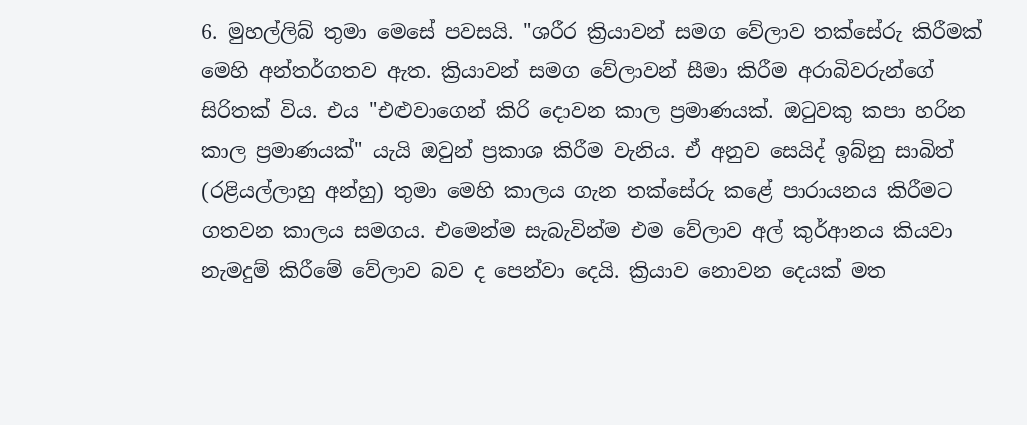6. මුහල්ලිබ් තුමා මෙසේ පවසයි. "ශරීර ක්‍රියාවන් සමග වේලාව තක්සේරු කිරීමක් මෙහි අන්තර්ගතව ඇත. ක්‍රියාවන් සමග වේලාවන් සීමා කිරීම අරාබිවරුන්ගේ සිරිතක් විය. එය "එළුවාගෙන් කිරි දොවන කාල ප්‍රමාණයක්. ඔටුවකු කපා හරින කාල ප්‍රමාණයක්" යැයි ඔවුන් ප්‍රකාශ කිරීම වැනිය. ඒ අනුව සෙයිද් ඉබ්නු සාබිත් (රළියල්ලාහු අන්හු) තුමා මෙහි කාලය ගැන තක්සේරු කළේ පාරායනය කිරීමට ගතවන කාලය සමගය. එමෙන්ම සැබැවින්ම එම වේලාව අල් කුර්ආනය කියවා නැමදුම් කිරීමේ වේලාව බව ද පෙන්වා දෙයි. ක්‍රියාව නොවන දෙයක් මත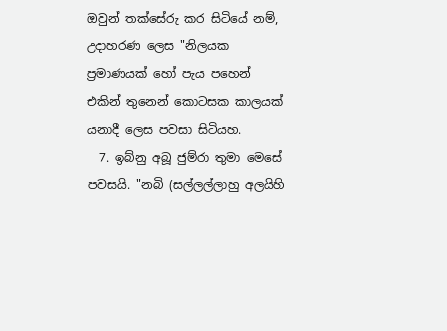ඔවුන් තක්සේරු කර සිටියේ නම්, උදාහරණ ලෙස "නිලයක ප්‍රමාණයක් හෝ පැය පහෙන් එකින් තුනෙන් කොටසක කාලයක් යනාදී ලෙස පවසා සිටියහ.
  7. ඉබ්නු අබූ ජුම්රා තුමා මෙසේ පවසයි. "නබි (සල්ලල්ලාහු අලයිහි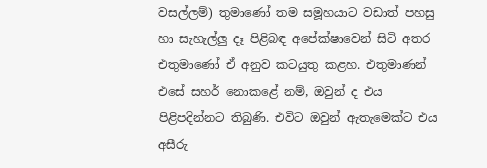වසල්ලම්) තුමාණෝ තම සමූහයාට වඩාත් පහසු හා සැහැල්ලු දෑ පිළිබඳ අපේක්ෂාවෙන් සිටි අතර එතුමාණෝ ඒ අනුව කටයුතු කළහ. එතුමාණන් එසේ සහර් නොකළේ නම්, ඔවුන් ද එය පිළිපදින්නට තිබුණි. එවිට ඔවුන් ඇතැමෙක්ට එය අසීරු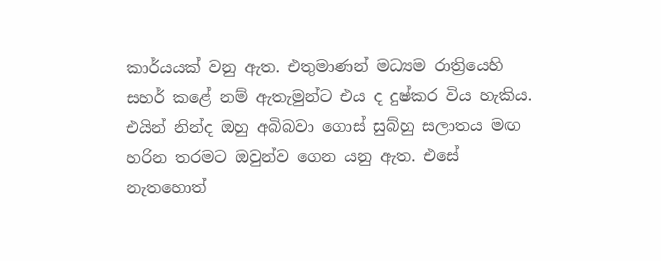කාර්යයක් වනු ඇත. එතුමාණන් මධ්‍යම රාත්‍රියෙහි සහර් කළේ නම් ඇතැමුන්ට එය ද දුෂ්කර විය හැකිය. එයින් නින්ද ඔහු අබිබවා ගොස් සුබ්හු සලාතය මඟ හරින තරමට ඔවුන්ව ගෙන යනු ඇත. එසේ නැතහොත්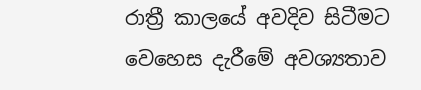රාත්‍රී කාලයේ අවදිව සිටීමට වෙහෙස දැරීමේ අවශ්‍යතාව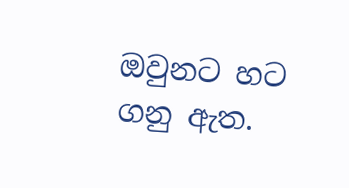ඔවුනට හට ගනු ඇත.